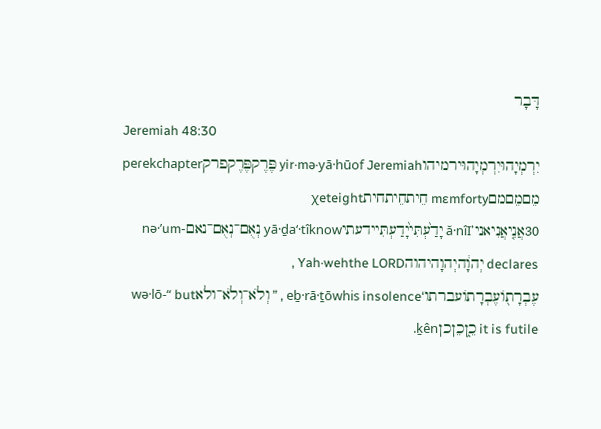דָּבָר
Jeremiah 48:30
יִרְמְיָהוּיִרְמְיָהוּירמיהוyir·mə·yā·hūof Jeremiah פֶּרֶקפֶּרֶקפרקpeɾekchapter מֵםמֵםמםmɛmforty חֵיתחֵיתחיתχeteight
30אֲנִ֤יאֲנִיאני’ă·nîI יָדַ֙עְתִּי֙יָדַעְתִּיידעתיyā·ḏa‘·tîknow נְאֻם־נְאֻם־נאםnə·’um-declares יְהוָ֔היְהוָהיהוהYah·wehthe LORD , עֶבְרָת֖וֹעֶבְרָתוֹעברתו‘eḇ·rā·ṯōwhis insolence , ” וְלֹא־וְלֹא־ולאwə·lō-“ but it is futile כֵ֑ןכֵןכןḵên.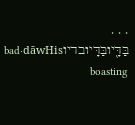. . . בַּדָּ֖יובַּדָּיובדיוbad·dāwHis boasting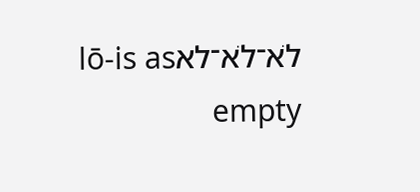לֹא־לֹא־לאlō-is as empty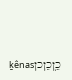כֵ֥ןכֵןכןḵênas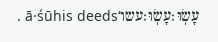עָשֽׂוּ׃עָשֽׂוּ׃עשו‘ā·śūhis deeds .